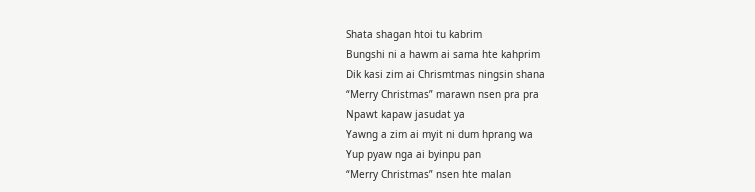Shata shagan htoi tu kabrim
Bungshi ni a hawm ai sama hte kahprim
Dik kasi zim ai Chrismtmas ningsin shana
“Merry Christmas” marawn nsen pra pra
Npawt kapaw jasudat ya
Yawng a zim ai myit ni dum hprang wa
Yup pyaw nga ai byinpu pan
“Merry Christmas” nsen hte malan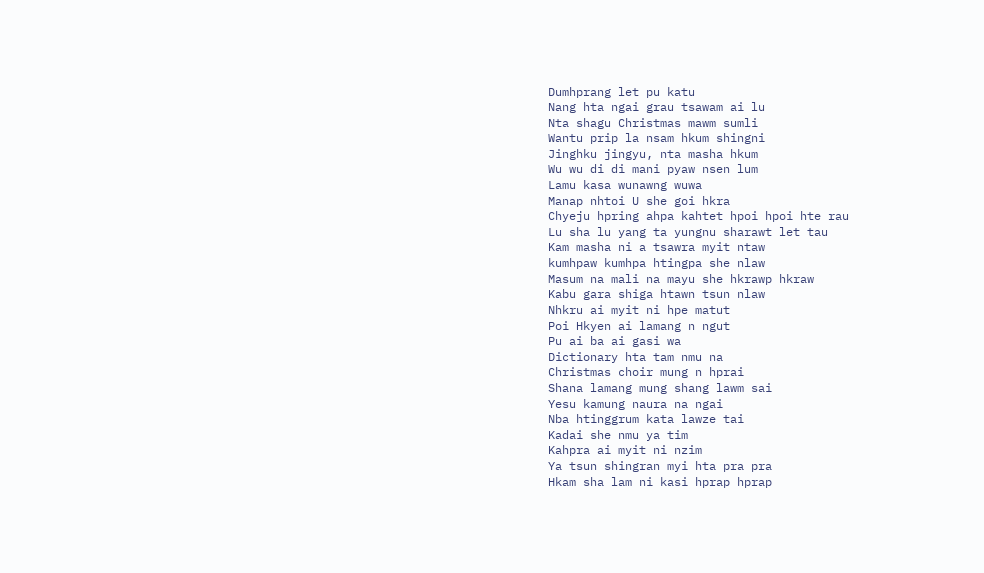Dumhprang let pu katu
Nang hta ngai grau tsawam ai lu
Nta shagu Christmas mawm sumli
Wantu prip la nsam hkum shingni
Jinghku jingyu, nta masha hkum
Wu wu di di mani pyaw nsen lum
Lamu kasa wunawng wuwa
Manap nhtoi U she goi hkra
Chyeju hpring ahpa kahtet hpoi hpoi hte rau
Lu sha lu yang ta yungnu sharawt let tau
Kam masha ni a tsawra myit ntaw
kumhpaw kumhpa htingpa she nlaw
Masum na mali na mayu she hkrawp hkraw
Kabu gara shiga htawn tsun nlaw
Nhkru ai myit ni hpe matut
Poi Hkyen ai lamang n ngut
Pu ai ba ai gasi wa
Dictionary hta tam nmu na
Christmas choir mung n hprai
Shana lamang mung shang lawm sai
Yesu kamung naura na ngai
Nba htinggrum kata lawze tai
Kadai she nmu ya tim
Kahpra ai myit ni nzim
Ya tsun shingran myi hta pra pra
Hkam sha lam ni kasi hprap hprap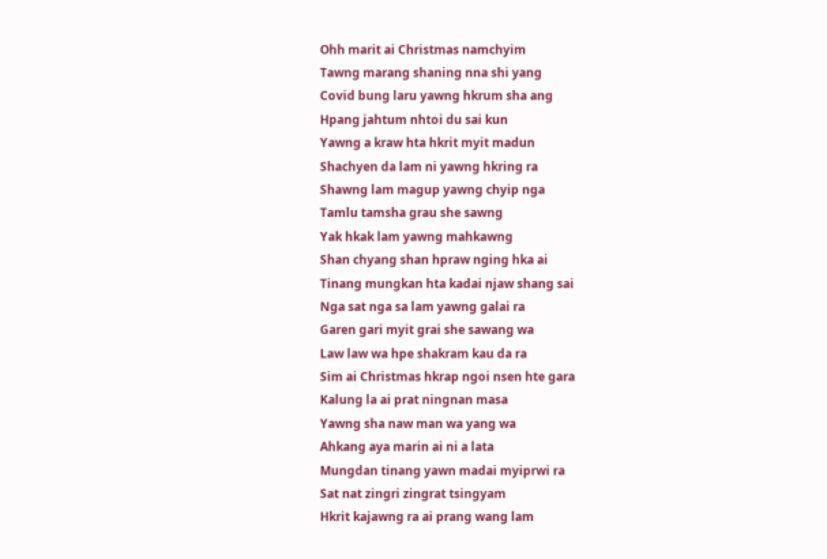Ohh marit ai Christmas namchyim
Tawng marang shaning nna shi yang
Covid bung laru yawng hkrum sha ang
Hpang jahtum nhtoi du sai kun
Yawng a kraw hta hkrit myit madun
Shachyen da lam ni yawng hkring ra
Shawng lam magup yawng chyip nga
Tamlu tamsha grau she sawng
Yak hkak lam yawng mahkawng
Shan chyang shan hpraw nging hka ai
Tinang mungkan hta kadai njaw shang sai
Nga sat nga sa lam yawng galai ra
Garen gari myit grai she sawang wa
Law law wa hpe shakram kau da ra
Sim ai Christmas hkrap ngoi nsen hte gara
Kalung la ai prat ningnan masa
Yawng sha naw man wa yang wa
Ahkang aya marin ai ni a lata
Mungdan tinang yawn madai myiprwi ra
Sat nat zingri zingrat tsingyam
Hkrit kajawng ra ai prang wang lam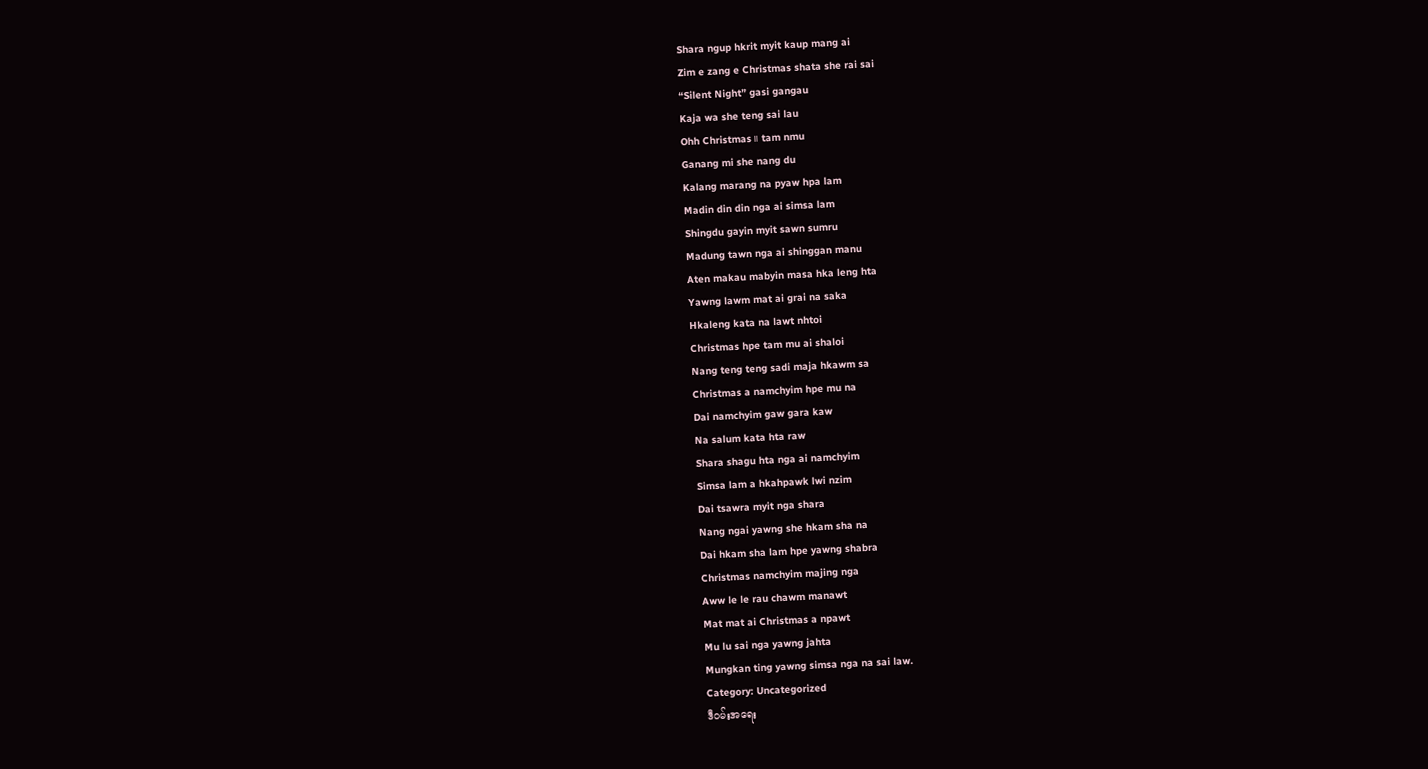Shara ngup hkrit myit kaup mang ai
Zim e zang e Christmas shata she rai sai
“Silent Night” gasi gangau
Kaja wa she teng sai lau
Ohh Christmas။ tam nmu
Ganang mi she nang du
Kalang marang na pyaw hpa lam
Madin din din nga ai simsa lam
Shingdu gayin myit sawn sumru
Madung tawn nga ai shinggan manu
Aten makau mabyin masa hka leng hta
Yawng lawm mat ai grai na saka
Hkaleng kata na lawt nhtoi
Christmas hpe tam mu ai shaloi
Nang teng teng sadi maja hkawm sa
Christmas a namchyim hpe mu na
Dai namchyim gaw gara kaw
Na salum kata hta raw
Shara shagu hta nga ai namchyim
Simsa lam a hkahpawk lwi nzim
Dai tsawra myit nga shara
Nang ngai yawng she hkam sha na
Dai hkam sha lam hpe yawng shabra
Christmas namchyim majing nga
Aww le le rau chawm manawt
Mat mat ai Christmas a npawt
Mu lu sai nga yawng jahta
Mungkan ting yawng simsa nga na sai law.
Category: Uncategorized
ဒီဝမ်းအရေး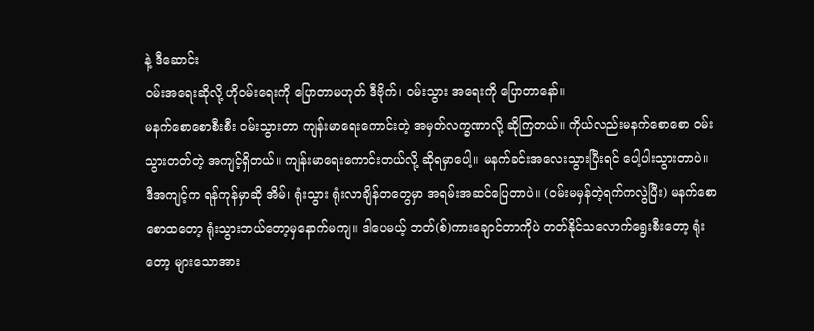နဲ့ ဒီဆောင်း
ဝမ်းအရေးဆိုလို့ ဟိုဝမ်းရေးကို ပြောတာမဟုတ် ဒီဗိုက်၊ ဝမ်းသွား အရေးကို ပြောတာနော်။
မနက်စောစောစီးစီး ဝမ်းသွားတာ ကျန်းမာရေးကောင်းတဲ့ အမှတ်လက္ခဏာလို့ ဆိုကြတယ်။ ကိုယ်လည်းမနက်စောစော ဝမ်းသွားတတ်တဲ့ အကျင့်ရှိတယ်။ ကျန်းမာရေးကောင်းတယ်လို့ ဆိုရမှာပေါ့။ မနက်ခင်းအလေးသွားပြီးရင် ပေါ့ပါးသွားတာပဲ။
ဒီအကျင့်က ရန်ကုန်မှာဆို အိမ်၊ ရုံးသွား ရုံးလာချိန်တတွေမှာ အရမ်းအဆင်ပြေတာပဲ။ (ဝမ်းမမှန်တဲ့ရက်ကလွဲပြီး) မနက်စောစောထတော့ ရုံးသွားဘယ်တော့မှနောက်မကျ။ ဒါပေမယ့် ဘတ်(စ်)ကားချောင်တာကိုပဲ တတ်နိုင်သလောက်ရွေးစီးတော့ ရုံးတော့ များသောအား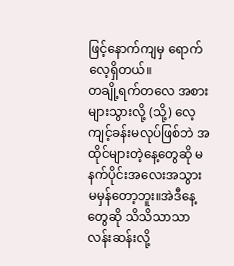ဖြင့်နောက်ကျမှ ရောက်လေ့ရှိတယ်။
တချို့ရက်တလေ အစားများသွားလို့ (သို့) လေ့ကျင့်ခန်းမလုပ်ဖြစ်ဘဲ အထိုင်များတဲ့နေ့တွေဆို မနက်ပိုင်းအလေးအသွား မမှန်တော့ဘူး။အဲဒီနေ့တွေဆို သိသိသာသာ လန်းဆန်းလို့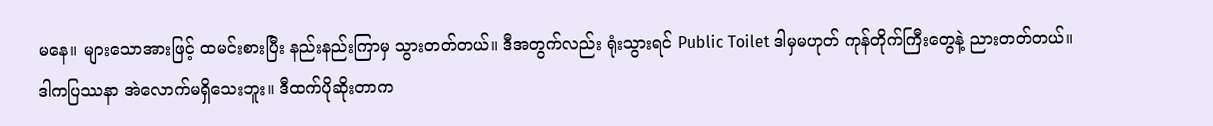မနေ။ များသောအားဖြင့် ထမင်းစားပြီး နည်းနည်းကြာမှ သွားတတ်တယ်။ ဒီအတွက်လည်း ရုံးသွားရင် Public Toilet ဒါမှမဟုတ် ကုန်တိုက်ကြီးတွေနဲ့ ညားတတ်တယ်။
ဒါကပြဿနာ အဲလောက်မရှိသေးဘူး။ ဒီထက်ပိုဆိုးတာက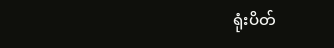ရုံးပိတ်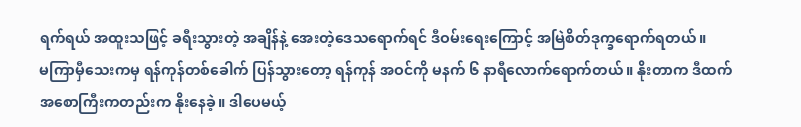ရက်ရယ် အထူးသဖြင့် ခရီးသွားတဲ့ အချိန်နဲ့ အေးတဲ့ဒေသရောက်ရင် ဒီဝမ်းရေးကြောင့် အမြဲစိတ်ဒုက္ခရောက်ရတယ်။
မကြာမှီသေးကမှ ရန်ကုန်တစ်ခေါက် ပြန်သွားတော့ ရန်ကုန် အဝင်ကို မနက် ၆ နာရီလောက်ရောက်တယ်။ နိုးတာက ဒီထက်အစောကြီးကတည်းက နိုးနေခဲ့။ ဒါပေမယ့်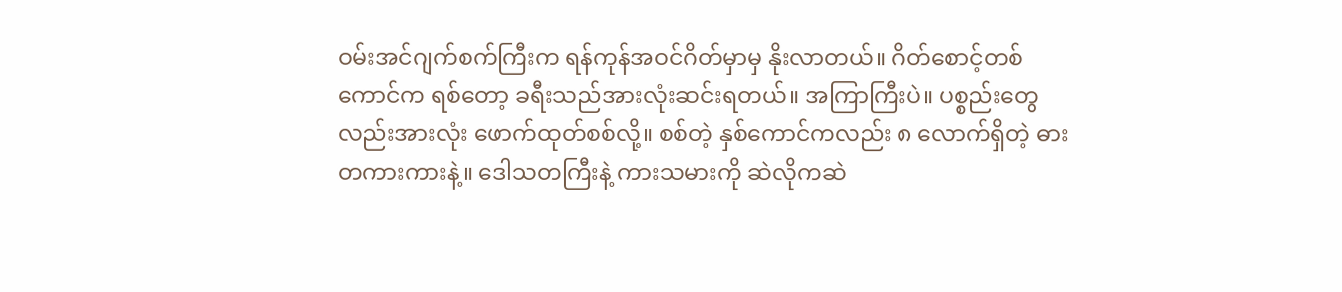ဝမ်းအင်ဂျက်စက်ကြီးက ရန်ကုန်အဝင်ဂိတ်မှာမှ နိုးလာတယ်။ ဂိတ်စောင့်တစ်ကောင်က ရစ်တော့ ခရီးသည်အားလုံးဆင်းရတယ်။ အကြာကြီးပဲ။ ပစ္စည်းတွေလည်းအားလုံး ဖောက်ထုတ်စစ်လို့။ စစ်တဲ့ နှစ်ကောင်ကလည်း ၈ လောက်ရှိတဲ့ ဓား တကားကားနဲ့။ ဒေါသတကြီးနဲ့ ကားသမားကို ဆဲလိုကဆဲ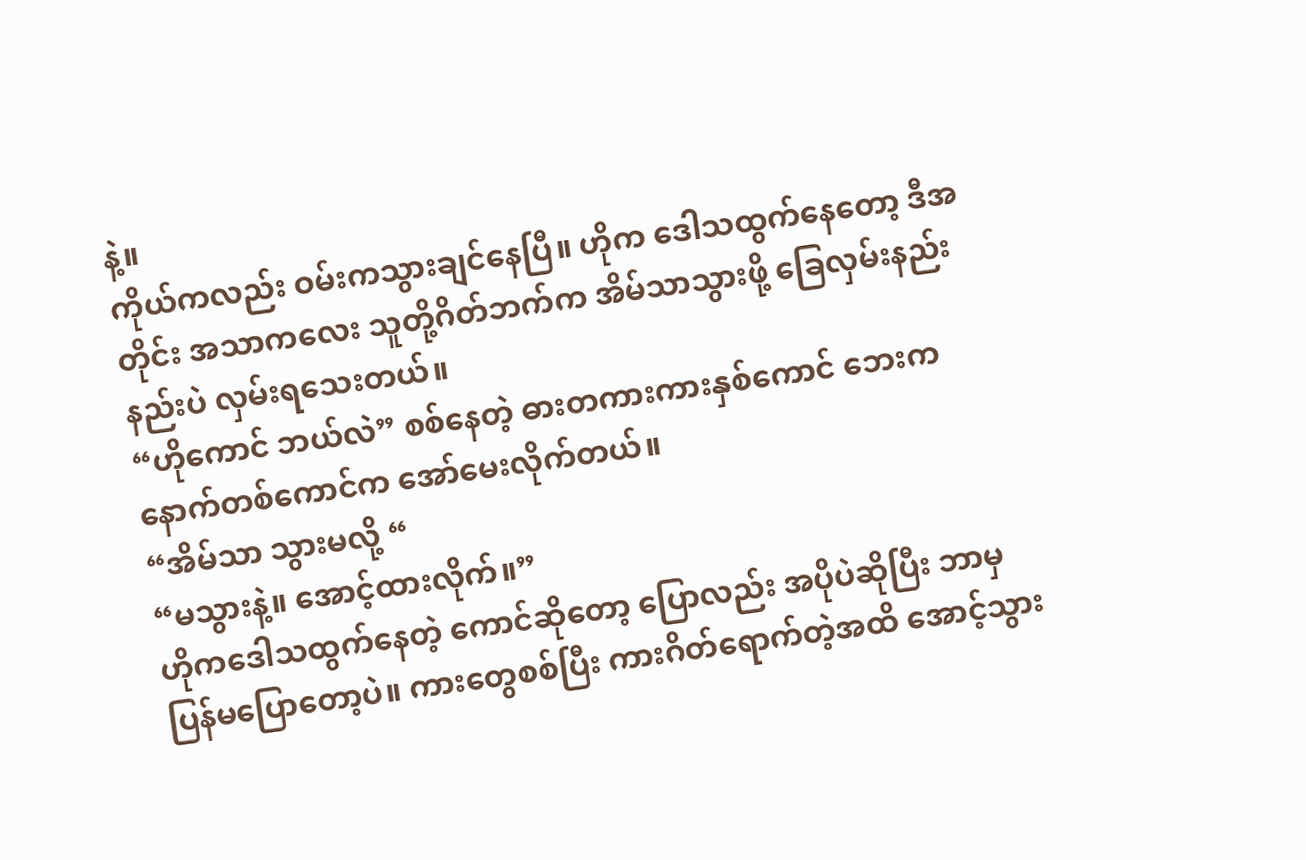နဲ့။
ကိုယ်ကလည်း ဝမ်းကသွားချင်နေပြီ။ ဟိုက ဒေါသထွက်နေတော့ ဒီအတိုင်း အသာကလေး သူတို့ဂိတ်ဘက်က အိမ်သာသွားဖို့ ခြေလှမ်းနည်းနည်းပဲ လှမ်းရသေးတယ်။
“ဟိုကောင် ဘယ်လဲ” စစ်နေတဲ့ ဓားတကားကားနှစ်ကောင် ဘေးကနောက်တစ်ကောင်က အော်မေးလိုက်တယ်။
“အိမ်သာ သွားမလို့ “
“မသွားနဲ့။ အောင့်ထားလိုက်။”
ဟိုကဒေါသထွက်နေတဲ့ ကောင်ဆိုတော့ ပြောလည်း အပိုပဲဆိုပြီး ဘာမှ ပြန်မပြောတော့ပဲ။ ကားတွေစစ်ပြီး ကားဂိတ်ရောက်တဲ့အထိ အောင့်သွား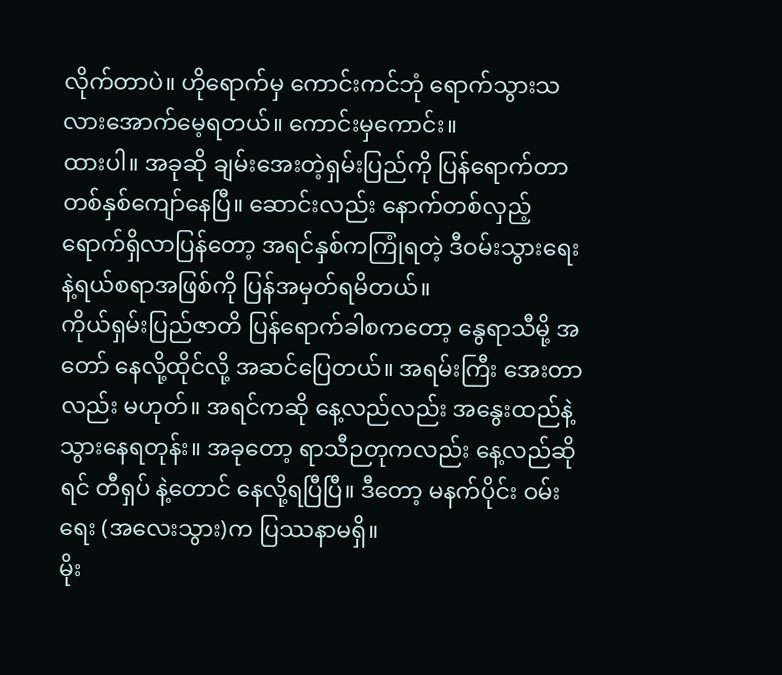လိုက်တာပဲ။ ဟိုရောက်မှ ကောင်းကင်ဘုံ ရောက်သွားသလားအောက်မေ့ရတယ်။ ကောင်းမှကောင်း။
ထားပါ။ အခုဆို ချမ်းအေးတဲ့ရှမ်းပြည်ကို ပြန်ရောက်တာ တစ်နှစ်ကျော်နေပြီ။ ဆောင်းလည်း နောက်တစ်လှည့် ရောက်ရှိလာပြန်တော့ အရင်နှစ်ကကြုံရတဲ့ ဒီဝမ်းသွားရေးနဲ့ရယ်စရာအဖြစ်ကို ပြန်အမှတ်ရမိတယ်။
ကိုယ်ရှမ်းပြည်ဇာတိ ပြန်ရောက်ခါစကတော့ နွေရာသီမို့ အတော် နေလို့ထိုင်လို့ အဆင်ပြေတယ်။ အရမ်းကြီး အေးတာလည်း မဟုတ်။ အရင်ကဆို နေ့လည်လည်း အနွေးထည်နဲ့ သွားနေရတုန်း။ အခုတော့ ရာသီဉတုကလည်း နေ့လည်ဆိုရင် တီရှပ် နဲ့တောင် နေလို့ရပြီပြီ။ ဒီတော့ မနက်ပိုင်း ဝမ်းရေး (အလေးသွား)က ပြဿနာမရှိ။
မိုး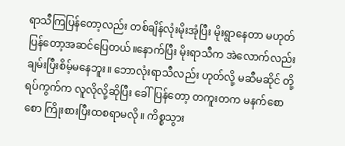ရာသီကြပြန်တော့လည်း တစ်ချိန်လုံးမိုးအုံပြီး မိုးရွာနေတာ မဟုတ်ပြန်တော့အဆင်ပြေတယ်။နောက်ပြီး မိုးရာသီက အဲလောက်လည်း ချမ်းပြီးစိမ့်မနေဘူး။ ဘောလုံးရာသီလည်း ဟုတ်လို့ မဆီမဆိုင် တို့ရပ်ကွက်က လူလိုလို့ဆိုပြီး ခေါ်ပြန်တော့ တကူးတက မနက်စောစော ကြိုးစားပြီးထစရာမလို။ ကိစ္စသွား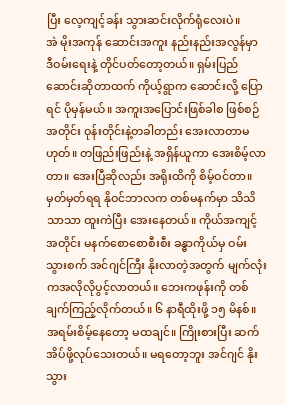ပြီး လေ့ကျင့်ခန်း သွားဆင်းလိုက်ရုံလေးပဲ။
အဲ မိုးအကုန် ဆောင်းအကူး နည်းနည်းအလွန်မှာ ဒီဝမ်းရေးနဲ့ တိုင်ပတ်တော့တယ်။ ရှမ်းပြည်ဆောင်းဆိုတာထက် ကိုယ့်ရွာက ဆောင်းလို့ ပြောရင် ပိုမှန်မယ်။ အကူးအပြောင်းဖြစ်ခါစ ဖြစ်စဉ်အတိုင်း ဝုန်းတိုင်းနဲ့တခါတည်း အေးလာတာမဟုတ်။ တဖြည်းဖြည်းနဲ့ အရှိန်ယူကာ အေးစိမ့်လာတာ။ အေးပြီဆိုလည်း အရိုးထိကို စိမ့်ဝင်တာ။
မှတ်မှတ်ရရ နိုဝင်ဘာလက တစ်မနက်မှာ သိသိသာသာ ထူးကဲပြီး အေးနေတယ်။ ကိုယ်အကျင့်အတိုင်း မနက်စောစောစီးစီး ခန္ဓာကိုယ်မှ ဝမ်းသွားစက် အင်ဂျင်ကြီး နိုးလာတဲ့အတွက် မျက်လုံးကအလိုလိုပွင့်လာတယ်။ ဘေးကဖုန်းကို တစ်ချက်ကြည့်လိုက်တယ်။ ၆ နာရီထိုးဖို့ ၁၅ မိနစ်။ အရမ်းစိမ့်နေတော့ မထချင်။ ကြိုးစားပြီး ဆက်အိပ်ဖို့လုပ်သေးတယ်။ မရတော့ဘူး အင်ဂျင် နိုးသွား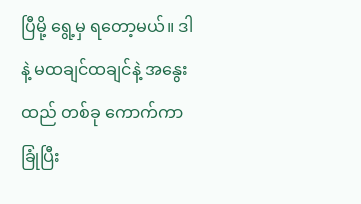ပြီမို့ ရွေ့မှ ရတော့မယ်။ ဒါနဲ့ မထချင်ထချင်နဲ့ အနွေးထည် တစ်ခု ကောက်ကာခြုံပြီး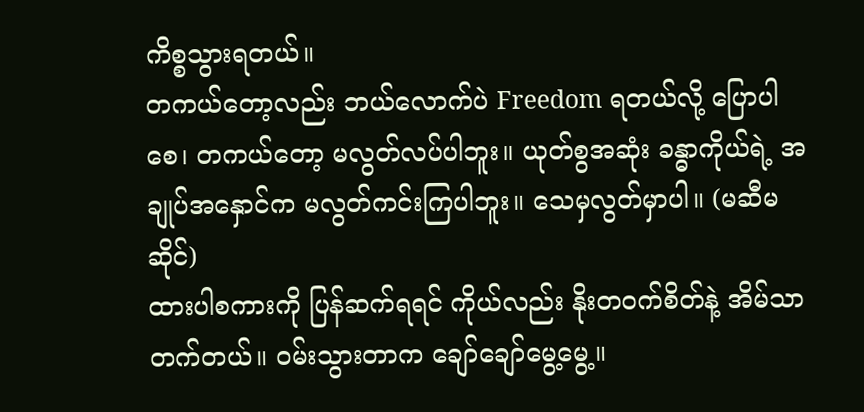ကိစ္စသွားရတယ်။
တကယ်တော့လည်း ဘယ်လောက်ပဲ Freedom ရတယ်လို့ ပြောပါစေ၊ တကယ်တော့ မလွတ်လပ်ပါဘူး။ ယုတ်စွအဆုံး ခန္ဓာကိုယ်ရဲ့ အချုပ်အနှောင်က မလွတ်ကင်းကြပါဘူး။ သေမှလွတ်မှာပါ။ (မဆီမဆိုင်)
ထားပါစကားကို ပြန်ဆက်ရရင် ကိုယ်လည်း နိုးတဝက်စိတ်နဲ့ အိမ်သာတက်တယ်။ ဝမ်းသွားတာက ချော်ချော်မွေ့မွေ့။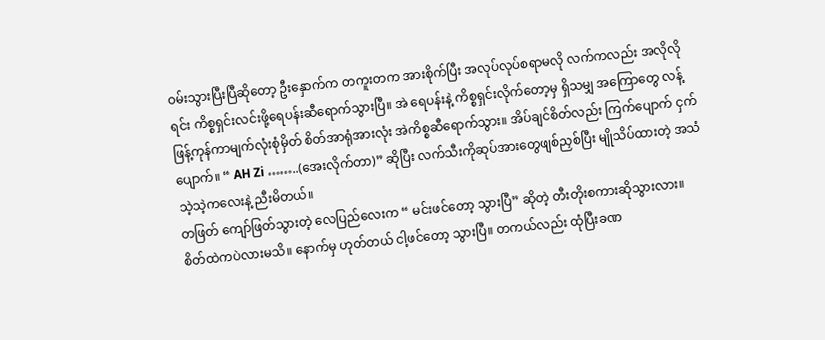ဝမ်းသွားပြီးပြီဆိုတော့ ဦးနှောက်က တကူးတက အားစိုက်ပြီး အလုပ်လုပ်စရာမလို လက်ကလည်း အလိုလိုရင်း ကိစ္စရှင်းလင်းဖို့ရေပန်းဆီရောက်သွားပြီ။ အဲ ရေပန်းနဲ့ ကိစ္စရှင်းလိုက်တော့မှ ရှိသမျှ အကြောတွေ လန့်ဖြန့်ကုန်ကာမျက်လုံးစုံမှိတ် စိတ်အာရုံအားလုံး အဲကိစ္စဆီရောက်သွား။ အိပ်ချင်စိတ်လည်း ကြက်ပျောက် ငှက်ပျောက်။ “ AH Zi ……..(အေးလိုက်တာ)” ဆိုပြီး လက်သီးကိုဆုပ်အားတွေဖျစ်ညှစ်ပြီး မျိုသိပ်ထားတဲ့ အသံ သဲ့သဲ့ကလေးနဲ့ ညီးမိတယ်။
တဖြတ် ကျော်ဖြတ်သွားတဲ့ လေပြည်လေးက “ မင်းဖင်တော့ သွားပြီ” ဆိုတဲ့ တီးတိုးစကားဆိုသွားလား။ စိတ်ထဲကပဲလားမသိ။ နောက်မှ ဟုတ်တယ် ငါ့ဖင်တော့ သွားပြီ။ တကယ်လည်း ထုံပြီးခဏ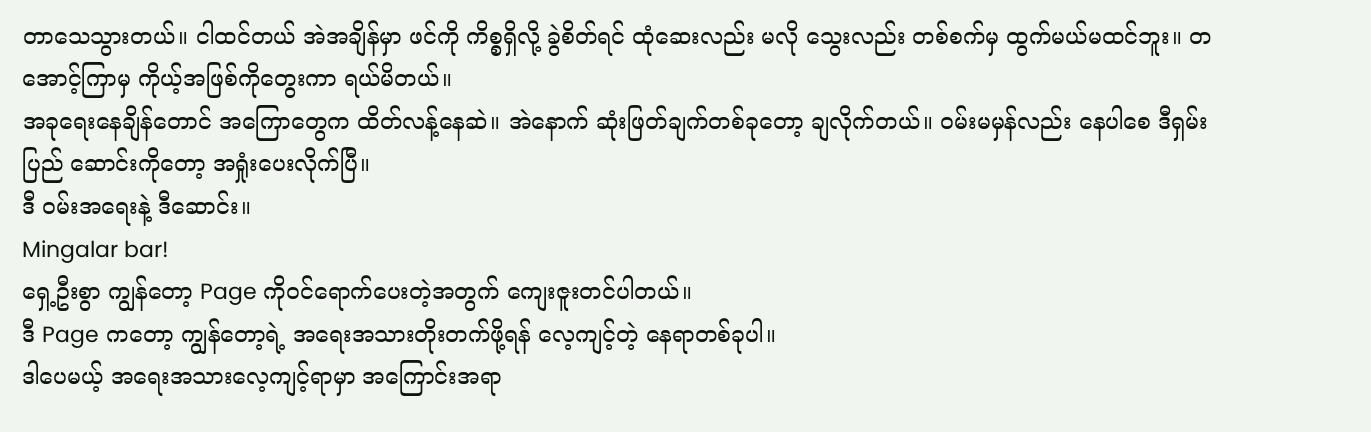တာသေသွားတယ်။ ငါထင်တယ် အဲအချိန်မှာ ဖင်ကို ကိစ္စရှိလို့ ခွဲစိတ်ရင် ထုံဆေးလည်း မလို သွေးလည်း တစ်စက်မှ ထွက်မယ်မထင်ဘူး။ တအောင့်ကြာမှ ကိုယ့်အဖြစ်ကိုတွေးကာ ရယ်မိတယ်။
အခုရေးနေချိန်တောင် အကြောတွေက ထိတ်လန့်နေဆဲ။ အဲနောက် ဆုံးဖြတ်ချက်တစ်ခုတော့ ချလိုက်တယ်။ ဝမ်းမမှန်လည်း နေပါစေ ဒီရှမ်းပြည် ဆောင်းကိုတော့ အရှုံးပေးလိုက်ပြီ။
ဒီ ဝမ်းအရေးနဲ့ ဒီဆောင်း။
Mingalar bar!
ရှေ့ဦးစွာ ကျွန်တော့ Page ကိုဝင်ရောက်ပေးတဲ့အတွက် ကျေးဇူးတင်ပါတယ်။
ဒီ Page ကတော့ ကျွန်တော့ရဲ့ အရေးအသားတိုးတက်ဖို့ရန် လေ့ကျင့်တဲ့ နေရာတစ်ခုပါ။
ဒါပေမယ့် အရေးအသားလေ့ကျင့်ရာမှာ အကြောင်းအရာ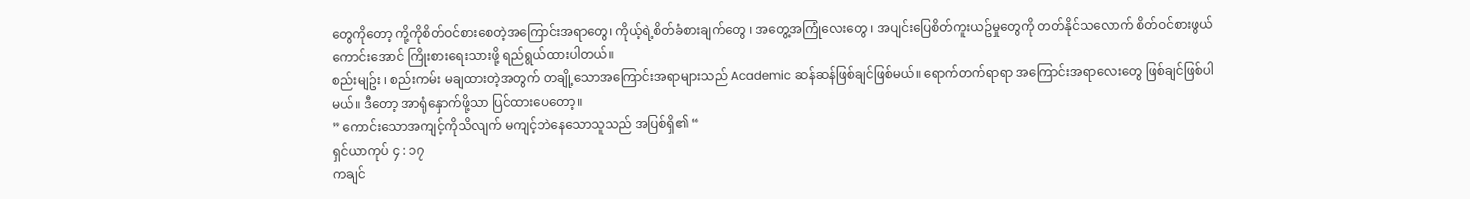တွေကိုတော့ ကို့ကိုစိတ်ဝင်စားစေတဲ့အကြောင်းအရာတွေ၊ ကိုယ့်ရဲ့စိတ်ခံစားချက်တွေ ၊ အတွေ့အကြုံလေးတွေ ၊ အပျင်းပြေစိတ်ကူးယဥ်မှုတွေကို တတ်နိုင်သလောက် စိတ်ဝင်စားဖွယ်ကောင်းအောင် ကြိုးစားရေးသားဖို့ ရည်ရွယ်ထားပါတယ်။
စည်းမျဥ်း ၊ စည်းကမ်း မချထားတဲ့အတွက် တချို့သောအကြောင်းအရာများသည် Academic ဆန်ဆန်ဖြစ်ချင်ဖြစ်မယ်။ ရောက်တက်ရာရာ အကြောင်းအရာလေးတွေ ဖြစ်ချင်ဖြစ်ပါမယ်။ ဒီတော့ အာရုံနှောက်ဖို့သာ ပြင်ထားပေတော့။
” ကောင်းသောအကျင့်ကိုသိလျက် မကျင့်ဘဲနေသောသူသည် အပြစ်ရှိ၏ “
ရှင်ယာကုပ် ၄ : ၁၇
ကချင်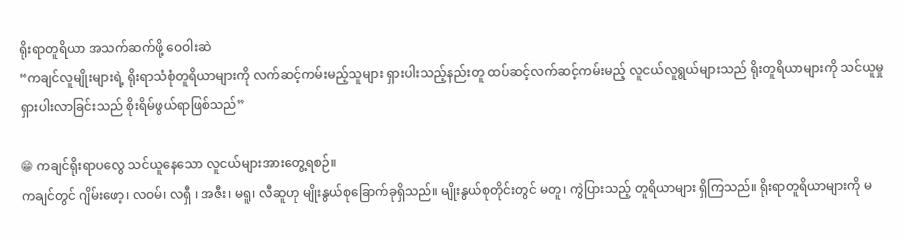ရိုးရာတူရိယာ အသက်ဆက်ဖို့ ဝေဝါးဆဲ
“ကချင်လူမျိုးများရဲ့ ရိုးရာသံစုံတူရိယာများကို လက်ဆင့်ကမ်းမည့်သူများ ရှားပါးသည့်နည်းတူ ထပ်ဆင့်လက်ဆင့်ကမ်းမည့် လူငယ်လူရွယ်များသည် ရိုးတူရိယာများကို သင်ယူမှု ရှားပါးလာခြင်းသည် စိုးရိမ်ဖွယ်ရာဖြစ်သည်”

😁 ကချင်ရိုးရာပလွေ သင်ယူနေသော လူငယ်များအားတွေ့ရစဉ်။
ကချင်တွင် ဂျိမ်းဖော့၊ လဝမ်၊ လရှီ ၊ အဇီး၊ မရူ၊ လီဆူဟု မျိုးနွယ်စုခြောက်ခုရှိသည်။ မျိုးနွယ်စုတိုင်းတွင် မတူ၊ ကွဲပြားသည့် တူရိယာများ ရှိကြသည်။ ရိုးရာတူရိယာများကို မ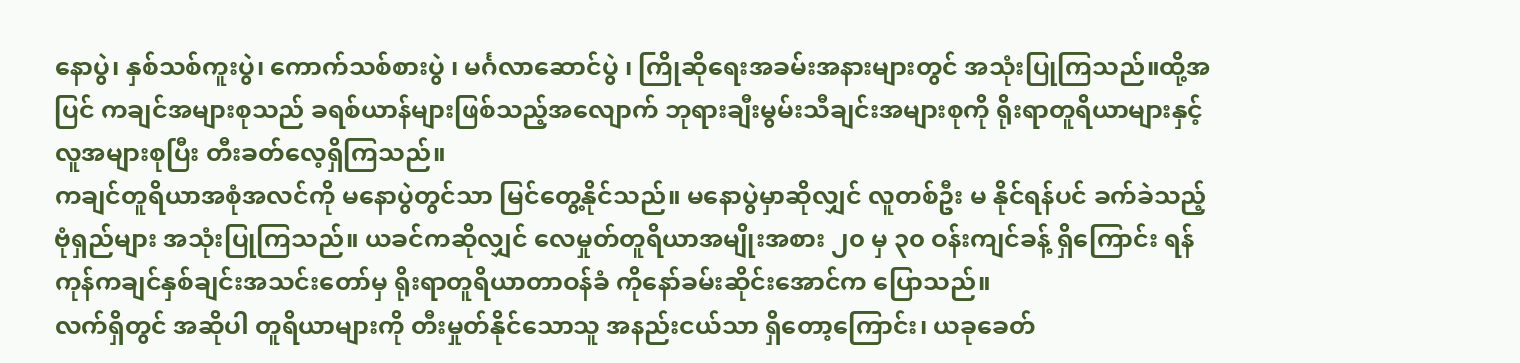နောပွဲ၊ နှစ်သစ်ကူးပွဲ၊ ကောက်သစ်စားပွဲ ၊ မင်္ဂလာဆောင်ပွဲ ၊ ကြိုဆိုရေးအခမ်းအနားများတွင် အသုံးပြုကြသည်။ထို့အပြင် ကချင်အများစုသည် ခရစ်ယာန်များဖြစ်သည့်အလျောက် ဘုရားချီးမွမ်းသီချင်းအများစုကို ရိုးရာတူရိယာများနှင့် လူအများစုပြီး တီးခတ်လေ့ရှိကြသည်။
ကချင်တူရိယာအစုံအလင်ကို မနောပွဲတွင်သာ မြင်တွေ့နိုင်သည်။ မနောပွဲမှာဆိုလျှင် လူတစ်ဦး မ နိုင်ရန်ပင် ခက်ခဲသည့် ဗုံရှည်များ အသုံးပြုကြသည်။ ယခင်ကဆိုလျှင် လေမှုတ်တူရိယာအမျိုးအစား ၂၀ မှ ၃၀ ဝန်းကျင်ခန့် ရှိကြောင်း ရန်ကုန်ကချင်နှစ်ချင်းအသင်းတော်မှ ရိုးရာတူရိယာတာဝန်ခံ ကိုနော်ခမ်းဆိုင်းအောင်က ပြောသည်။
လက်ရှိတွင် အဆိုပါ တူရိယာများကို တီးမှုတ်နိုင်သောသူ အနည်းငယ်သာ ရှိတော့ကြောင်း၊ ယခုခေတ်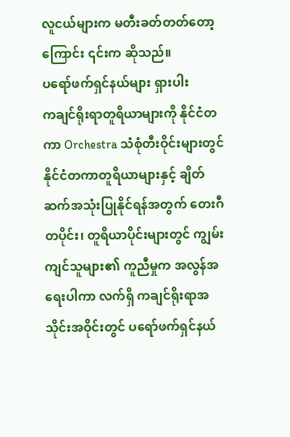လူငယ်များက မတီးခတ်တတ်တော့ကြောင်း ၎င်းက ဆိုသည်။
ပရော်ဖက်ရှင်နယ်များ ရှားပါး
ကချင်ရိုးရာတူရိယာများကို နိုင်ငံတကာ Orchestra သံစုံတီးဝိုင်းများတွင် နိုင်ငံတကာတူရိယာများနှင့် ချိတ်ဆက်အသုံးပြုနိုင်ရန်အတွက် တေးဂီတပိုင်း၊ တူရိယာပိုင်းများတွင် ကျွမ်းကျင်သူများ၏ ကူညီမှုက အလွန်အရေးပါကာ လက်ရှိ ကချင်ရိုးရာအသိုင်းအဝိုင်းတွင် ပရော်ဖက်ရှင်နယ်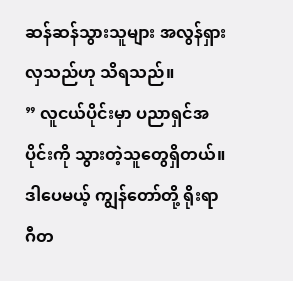ဆန်ဆန်သွားသူများ အလွန်ရှားလှသည်ဟု သိရသည်။
” လူငယ်ပိုင်းမှာ ပညာရှင်အပိုင်းကို သွားတဲ့သူတွေရှိတယ်။ ဒါပေမယ့် ကျွန်တော်တို့ ရိုးရာဂီတ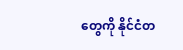တွေကို နိုင်ငံတ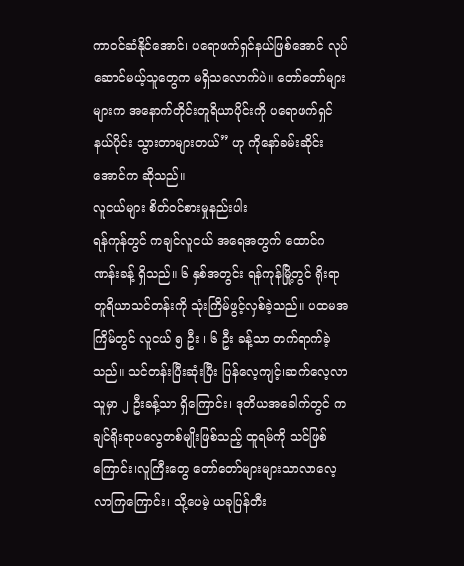ကာဝင်ဆံနိုင်အောင်၊ ပရောဖက်ရှင်နယ်ဖြစ်အောင် လုပ်ဆောင်မယ့်သူတွေက မရှိသလောက်ပဲ။ တော်တော်များများက အနောက်တိုင်းတူရိယာပိုင်းကို ပရောဖက်ရှင်နယ်ပိုင်း သွားတာများတယ်” ဟု ကိုနော်ခမ်းဆိုင်းအောင်က ဆိုသည်။
လူငယ်များ စိတ်ဝင်စားမှုနည်းပါး
ရန်ကုန်တွင် ကချင်လူငယ် အရေအတွက် ထောင်ဂဏန်းခန့် ရှိသည်။ ၆ နှစ်အတွင်း ရန်ကုန်မြို့တွင် ရိုးရာတူရိယာသင်တန်းကို သုံးကြိမ်ဖွင့်လှစ်ခဲ့သည်။ ပထမအကြိမ်တွင် လူငယ် ၅ ဦး ၊ ၆ ဦး ခန့်သာ တက်ရာက်ခဲ့သည်။ သင်တန်းပြီးဆုံးပြီး ပြန်လေ့ကျင့်၊ဆက်လေ့လာသူမှာ ၂ ဦးခန့်သာ ရှိကြောင်း၊ ဒုတိယအခေါက်တွင် ကချင်ရိုးရာပလွေတစ်မျိုးဖြစ်သည့် ထူရမ်ကို သင်ဖြစ်ကြောင်း၊လူကြီးတွေ တော်တော်များများသာလာလေ့လာကြကြောင်း၊ သို့ပေမဲ့ ယခုပြန်တီး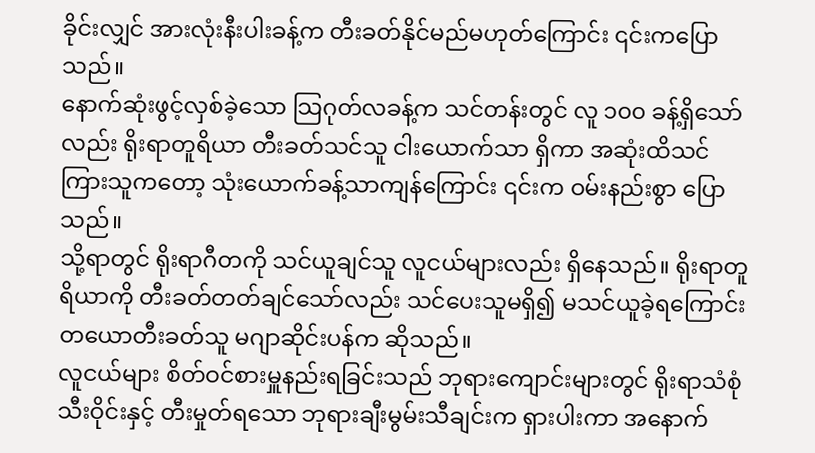ခိုင်းလျှင် အားလုံးနီးပါးခန့်က တီးခတ်နိုင်မည်မဟုတ်ကြောင်း ၎င်းကပြောသည်။
နောက်ဆုံးဖွင့်လှစ်ခဲ့သော သြဂုတ်လခန့်က သင်တန်းတွင် လူ ၁၀၀ ခန့်ရှိသော်လည်း ရိုးရာတူရိယာ တီးခတ်သင်သူ ငါးယောက်သာ ရှိကာ အဆုံးထိသင်ကြားသူကတော့ သုံးယောက်ခန့်သာကျန်ကြောင်း ၎င်းက ဝမ်းနည်းစွာ ပြောသည်။
သို့ရာတွင် ရိုးရာဂီတကို သင်ယူချင်သူ လူငယ်များလည်း ရှိနေသည်။ ရိုးရာတူရိယာကို တီးခတ်တတ်ချင်သော်လည်း သင်ပေးသူမရှိ၍ မသင်ယူခဲ့ရကြောင်း တယောတီးခတ်သူ မဂျာဆိုင်းပန်က ဆိုသည်။
လူငယ်များ စိတ်ဝင်စားမှူနည်းရခြင်းသည် ဘုရားကျောင်းများတွင် ရိုးရာသံစုံသီးဝိုင်းနှင့် တီးမှုတ်ရသော ဘုရားချီးမွမ်းသီချင်းက ရှားပါးကာ အနောက်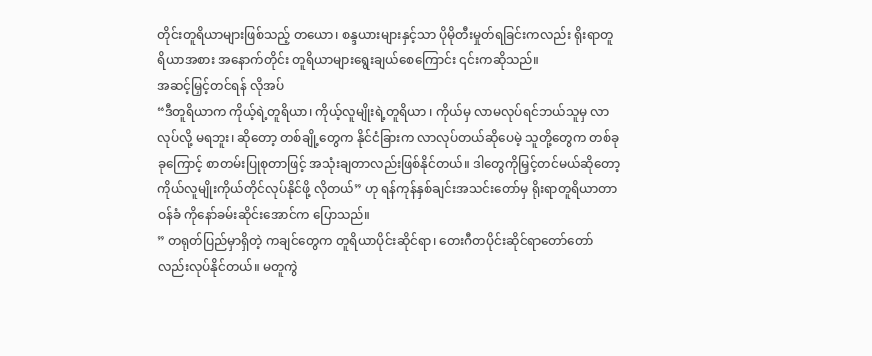တိုင်းတူရိယာများဖြစ်သည့် တယော၊ စန္ဒယားများနှင့်သာ ပိုမိုတီးမှုတ်ရခြင်းကလည်း ရိုးရာတူရိယာအစား အနောက်တိုင်း တူရိယာများရွေးချယ်စေကြောင်း ၎င်းကဆိုသည်။
အဆင့်မြှင့်တင်ရန် လိုအပ်
“ဒီတူရိယာက ကိုယ့်ရဲ့တူရိယာ၊ ကိုယ့်လူမျိုးရဲ့တူရိယာ ၊ ကိုယ်မှ လာမလုပ်ရင်ဘယ်သူမှ လာလုပ်လို့ မရဘူး၊ ဆိုတော့ တစ်ချို့တွေက နိုင်ငံခြားက လာလုပ်တယ်ဆိုပေမဲ့ သူတို့တွေက တစ်ခုခုကြောင့် စာတမ်းပြုစုတာဖြင့် အသုံးချတာလည်းဖြစ်နိုင်တယ်။ ဒါတွေကိုမြှင့်တင်မယ်ဆိုတော့ ကိုယ်လူမျိုးကိုယ်တိုင်လုပ်နိုင်ဖို့ လိုတယ်” ဟု ရန်ကုန်နှစ်ချင်းအသင်းတော်မှ ရိုးရာတူရိယာတာဝန်ခံ ကိုနော်ခမ်းဆိုင်းအောင်က ပြောသည်။
” တရုတ်ပြည်မှာရှိတဲ့ ကချင်တွေက တူရိယာပိုင်းဆိုင်ရာ၊ တေးဂီတပိုင်းဆိုင်ရာတော်တော်လည်းလုပ်နိုင်တယ်။ မတူကွဲ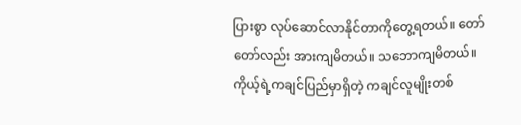ပြားစွာ လုပ်ဆောင်လာနိုင်တာကိုတွေ့ရတယ်။ တော်တော်လည်း အားကျမိတယ်။ သဘောကျမိတယ်။ ကိုယ့်ရဲ့ကချင်ပြည်မှာရှိတဲ့ ကချင်လူမျိုးတစ်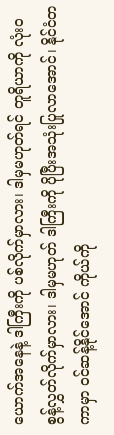ယောက်အနေနဲ့ ဒါကြီးကို ပစ်လိုက်မှာလား၊ ဒါမှမဟုတ်ရင် တူရိယာကို လုံး၀ စွန့်လွှတ်လိုက်မှာလား၊ ဒါမှမဟုတ် ဒါကြီးကို ပိုပြီးအသုံးပြုလာအောင်၊ နိုင်ငံတကာမှာ ဝင်ဆန့်နိုင်အောင် ကိုယ်ကို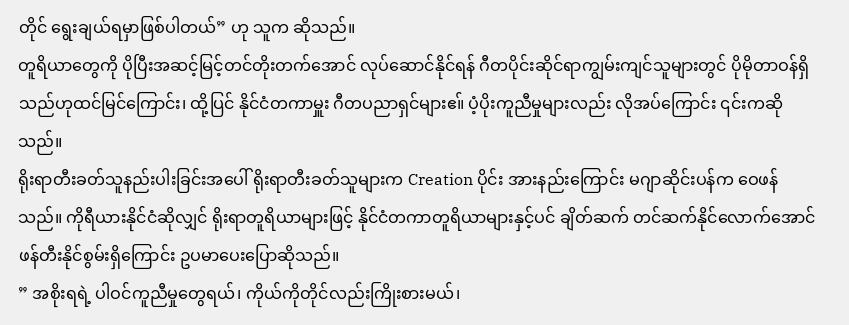တိုင် ရွေးချယ်ရမှာဖြစ်ပါတယ်” ဟု သူက ဆိုသည်။
တူရိယာတွေကို ပိုပြီးအဆင့်မြင့်တင်တိုးတက်အောင် လုပ်ဆောင်နိုင်ရန် ဂီတပိုင်းဆိုင်ရာကျွမ်းကျင်သူများတွင် ပိုမိုတာဝန်ရှိသည်ဟုထင်မြင်ကြောင်း၊ ထို့ပြင် နိုင်ငံတကာမှူး ဂီတပညာရှင်များဧ။် ပံ့ပိုးကူညီမှုများလည်း လိုအပ်ကြောင်း ၎င်းကဆိုသည်။
ရိုးရာတီးခတ်သူနည်းပါးခြင်းအပေါ် ရိုးရာတီးခတ်သူများက Creation ပိုင်း အားနည်းကြောင်း မဂျာဆိုင်းပန်က ဝေဖန်သည်။ ကိုရီယားနိုင်ငံဆိုလျှင် ရိုးရာတူရိယာများဖြင့် နိုင်ငံတကာတူရိယာများနှင့်ပင် ချိတ်ဆက် တင်ဆက်နိုင်လောက်အောင် ဖန်တီးနိုင်စွမ်းရှိကြောင်း ဥပမာပေးပြောဆိုသည်။
” အစိုးရရဲ့ ပါဝင်ကူညီမှုတွေရယ်၊ ကိုယ်ကိုတိုင်လည်းကြိုးစားမယ်၊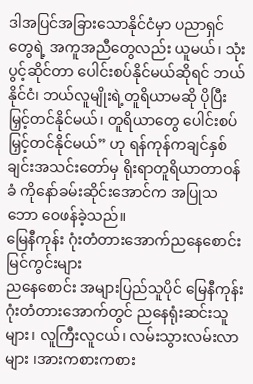ဒါအပြင်အခြားသောနိုင်ငံမှာ ပညာရှင်တွေရဲ့ အကူအညီတွေလည်း ယူမယ်၊ သုံးပွင့်ဆိုင်တာ ပေါင်းစပ်နိုင်မယ်ဆိုရင် ဘယ်နိုင်ငံ၊ ဘယ်လူမျိုးရဲ့တူရိယာမဆို ပိုပြီးမြှင့်တင်နိုင်မယ်၊ တူရိယာတွေ ပေါင်းစပ်မြှင့်တင်နိုင်မယ်” ဟု ရန်ကုန်ကချင်နှစ်ချင်းအသင်းတော်မှ ရိုးရာတူရိယာတာဝန်ခံ ကိုနော်ခမ်းဆိုင်းအောင်က အပြုသဘော ဝေဖန်ခဲ့သည်။
မြေနီကုန်း ဂုံးတံတားအောက်ညနေစောင်း မြင်ကွင်းများ
ညနေစောင်း အများပြည်သူပိုင် မြေနီကုန်း ဂုံးတံတားအောက်တွင် ညနေရုံးဆင်းသူများ၊ လူကြီးလူငယ်၊ လမ်းသွားလမ်းလာများ ၊အားကစားကစား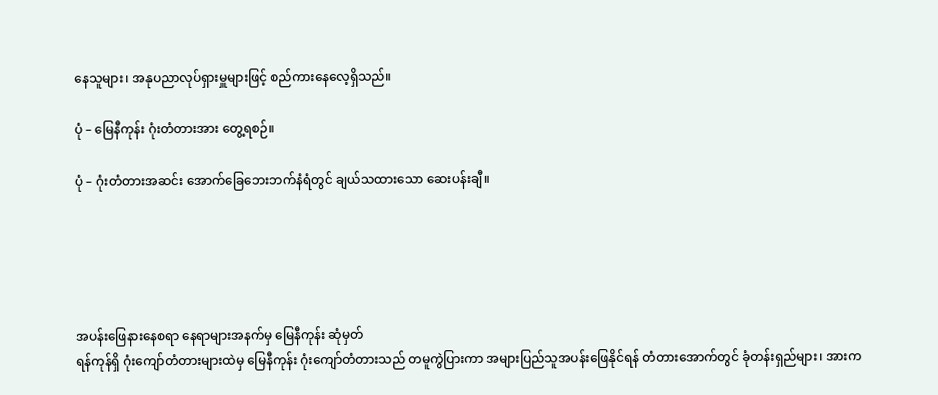နေသူများ၊ အနုပညာလုပ်ရှားမှူများဖြင့် စည်ကားနေလေ့ရှိသည်။

ပုံ – မြေနီကုန်း ဂုံးတံတားအား တွေ့ရစဉ်။

ပုံ – ဂုံးတံတားအဆင်း အောက်ခြေဘေးဘက်နံရံတွင် ချယ်သထားသော ဆေးပန်းချီ။





အပန်းဖြေနားနေစရာ နေရာများအနက်မှ မြေနီကုန်း ဆုံမှတ်
ရန်ကုန်ရှိ ဂုံးကျော်တံတားများထဲမှ မြေနီကုန်း ဂုံးကျော်တံတားသည် တမူကွဲပြားကာ အများပြည်သူအပန်းဖြေနိုင်ရန် တံတားအောက်တွင် ခုံတန်းရှည်များ၊ အားက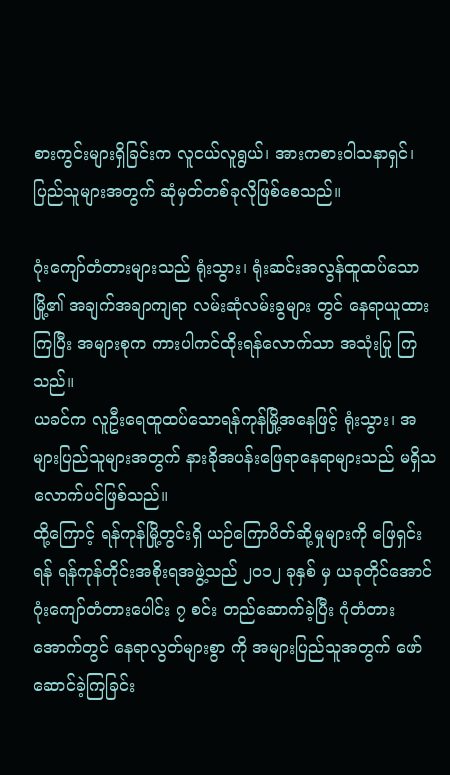စားကွင်းများရှိခြင်းက လူငယ်လူရွယ်၊ အားကစားဝါသနာရှင်၊ ပြည်သူများအတွက် ဆုံမှတ်တစ်ခုလိုဖြစ်စေသည်။

ဂုံးကျော်တံတားများသည် ရုံးသွား၊ ရုံးဆင်းအလွန်ထူထပ်သော မြို့၏ အချက်အချာကျရာ လမ်းဆုံလမ်းခွများ တွင် နေရာယူထားကြပြီး အများစုက ကားပါကင်ထိုးရန်လောက်သာ အသုံးပြု ကြသည်။
ယခင်က လူဦးရေထူထပ်သောရန်ကုန်မြို့အနေဖြင့် ရုံးသွား၊ အများပြည်သူများအတွက် နားခိုအပန်းဖြေရာနေရာများသည် မရှိသလောက်ပင်ဖြစ်သည်။
ထို့ကြောင့် ရန်ကုန်မြို့တွင်းရှိ ယဉ်ကြောပိတ်ဆို့မှုများကို ဖြေရှင်းရန် ရန်ကုန်တိုင်းအစိုးရအဖွဲ့သည် ၂၀၁၂ ခုနှစ် မှ ယခုတိုင်အောင် ဂုံးကျော်တံတားပေါင်း ၇ စင်း တည်ဆောက်ခဲ့ပြီး ဂုံတံတားအောက်တွင် နေရာလွတ်များစွာ ကို အများပြည်သူအတွက် ဖော်ဆောင်ခဲ့ကြခြင်း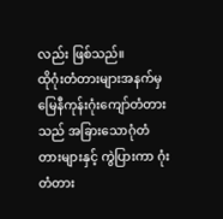လည်း ဖြစ်သည်။
ထိုဂုံးတံတားများအနက်မှ မြေနီကုန်းဂုံးကျော်တံတားသည် အခြားသောဂုံတံတားများနှင့် ကွဲပြားကာ ဂုံးတံတား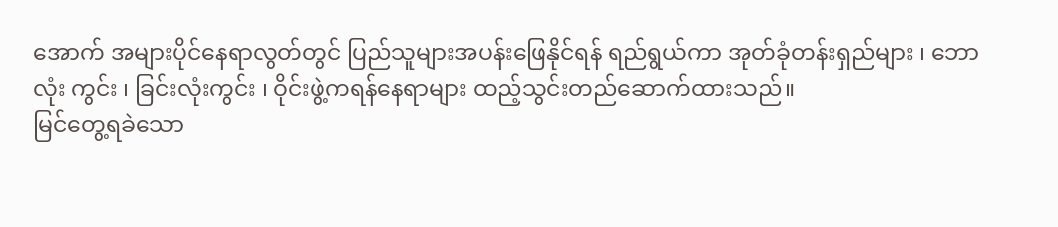အောက် အများပိုင်နေရာလွတ်တွင် ပြည်သူများအပန်းဖြေနိုင်ရန် ရည်ရွယ်ကာ အုတ်ခုံတန်းရှည်များ ၊ ဘောလုံး ကွင်း ၊ ခြင်းလုံးကွင်း ၊ ဝိုင်းဖွဲ့ကရန်နေရာများ ထည့်သွင်းတည်ဆောက်ထားသည်။
မြင်တွေ့ရခဲသော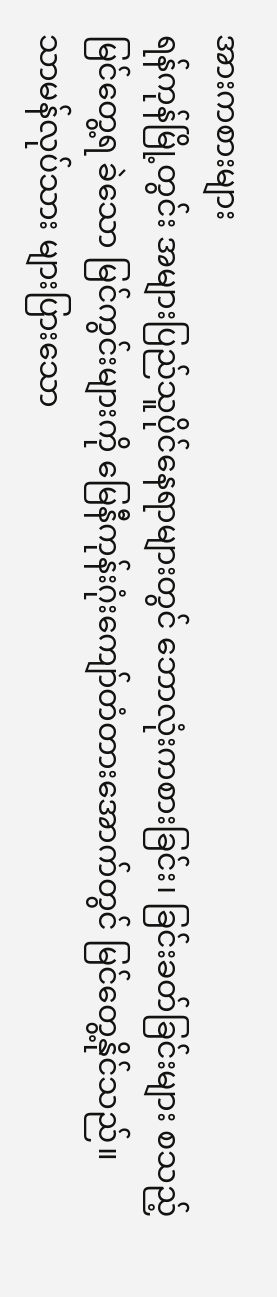အားကစားများ
ရန်ကုန်မြို့တွင်း အများပြည်သူပိုင်နေရာများတွင် ဘောလုံးကစားခြင်း၊ ခြင်းခတ်ခြင်းများ စသည့် မြင်တွေ့ရ ခဲသော မြင်ကွင်းများကို မြေနီကုန်းဂုံးကျော်တံတားအောက်တွင် မြင်တွေ့နိုင်သည်။
သာမန်လုပ်သား များပြားသော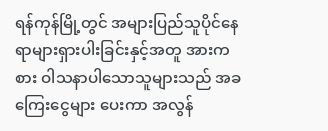ရန်ကုန်မြို့တွင် အများပြည်သူပိုင်နေရာများရှားပါးခြင်းနှင့်အတူ အားကစား ဝါသနာပါသောသူများသည် အခကြေးငွေများ ပေးကာ အလွန်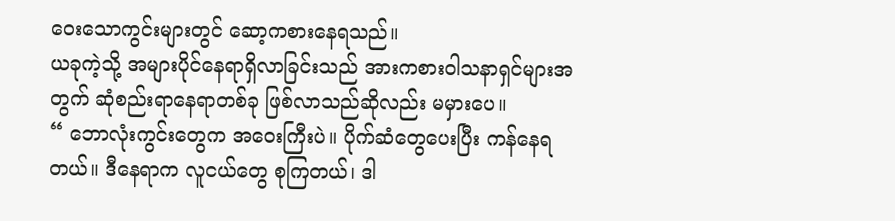ဝေးသောကွင်းများတွင် ဆော့ကစားနေရသည်။
ယခုကဲ့သို့ အများပိုင်နေရာရှိလာခြင်းသည် အားကစားဝါသနာရှင်များအတွက် ဆုံစည်းရာနေရာတစ်ခု ဖြစ်လာသည်ဆိုလည်း မမှားပေ။
“ ဘောလုံးကွင်းတွေက အဝေးကြီးပဲ။ ပိုက်ဆံတွေပေးပြီး ကန်နေရတယ်။ ဒီနေရာက လူငယ်တွေ စုကြတယ်၊ ဒါ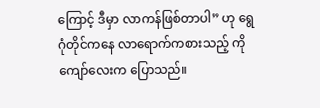ကြောင့် ဒီမှာ လာကန်ဖြစ်တာပါ” ဟု ရွေဂုံတိုင်ကနေ လာရောက်ကစားသည့် ကိုကျော်လေးက ပြောသည်။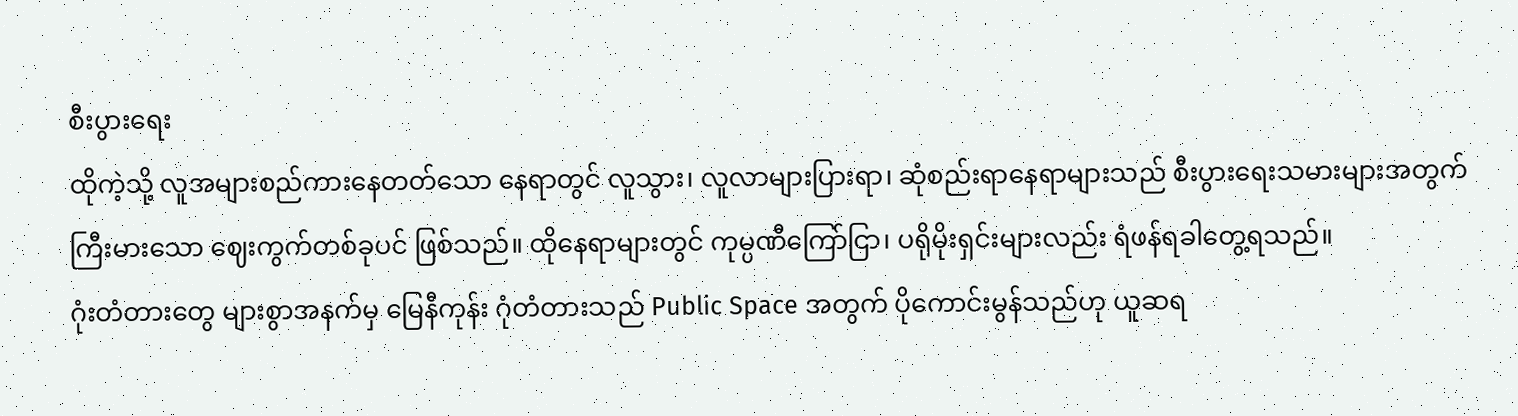စီးပွားရေး
ထိုကဲ့သို့ လူအများစည်ကားနေတတ်သော နေရာတွင် လူသွား၊ လူလာများပြားရာ၊ ဆုံစည်းရာနေရာများသည် စီးပွားရေးသမားများအတွက် ကြီးမားသော ဈေးကွက်တစ်ခုပင် ဖြစ်သည်။ ထိုနေရာများတွင် ကုမ္ပဏီကြော်ငြာ၊ ပရိုမိုးရှင်းများလည်း ရံဖန်ရခါတွေ့ရသည်။
ဂုံးတံတားတွေ များစွာအနက်မှ မြေနီကုန်း ဂုံတံတားသည် Public Space အတွက် ပိုကောင်းမွန်သည်ဟု ယူဆရ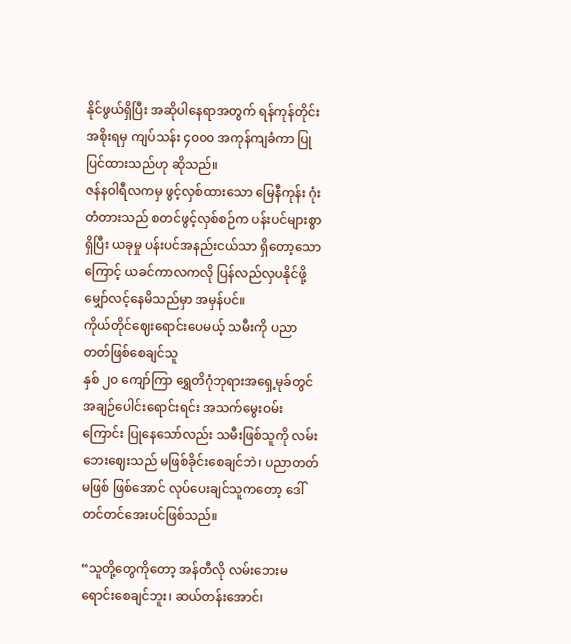နိုင်ဖွယ်ရှိပြီး အဆိုပါနေရာအတွက် ရန်ကုန်တိုင်းအစိုးရမှ ကျပ်သန်း ၄၀၀၀ အကုန်ကျခံကာ ပြုပြင်ထားသည်ဟု ဆိုသည်။
ဇန်နဝါရီလကမှ ဖွင့်လှစ်ထားသော မြေနီကုန်း ဂုံးတံတားသည် စတင်ဖွင့်လှစ်စဉ်က ပန်းပင်များစွာရှိပြီး ယခုမှု ပန်းပင်အနည်းငယ်သာ ရှိတော့သောကြောင့် ယခင်ကာလကလို ပြန်လည်လှပနိုင်ဖို့ မျှော်လင့်နေမိသည်မှာ အမှန်ပင်။
ကိုယ်တိုင်ဈေးရောင်းပေမယ့် သမီးကို ပညာတတ်ဖြစ်စေချင်သူ
နှစ် ၂၀ ကျော်ကြာ ရွှေတိဂုံဘုရားအရှေ့မုခ်တွင် အချဉ်ပေါင်းရောင်းရင်း အသက်မွေးဝမ်းကြောင်း ပြုနေသော်လည်း သမီးဖြစ်သူကို လမ်းဘေးဈေးသည် မဖြစ်ခိုင်းစေချင်ဘဲ၊ ပညာတတ် မဖြစ် ဖြစ်အောင် လုပ်ပေးချင်သူကတော့ ဒေါ်တင်တင်အေးပင်ဖြစ်သည်။

“သူတို့တွေကိုတော့ အန်တီလို လမ်းဘေးမရောင်းစေချင်ဘူး၊ ဆယ်တန်းအောင်၊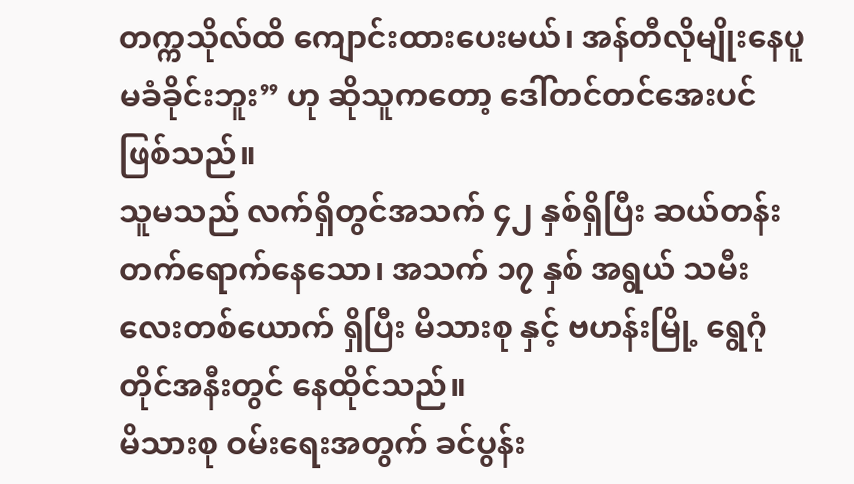တက္ကသိုလ်ထိ ကျောင်းထားပေးမယ်၊ အန်တီလိုမျိုးနေပူမခံခိုင်းဘူး” ဟု ဆိုသူကတော့ ဒေါ်တင်တင်အေးပင်ဖြစ်သည်။
သူမသည် လက်ရှိတွင်အသက် ၄၂ နှစ်ရှိပြီး ဆယ်တန်းတက်ရောက်နေသော၊ အသက် ၁၇ နှစ် အရွယ် သမီးလေးတစ်ယောက် ရှိပြီး မိသားစု နှင့် ဗဟန်းမြို့ ရွေဂုံတိုင်အနီးတွင် နေထိုင်သည်။
မိသားစု ဝမ်းရေးအတွက် ခင်ပွန်း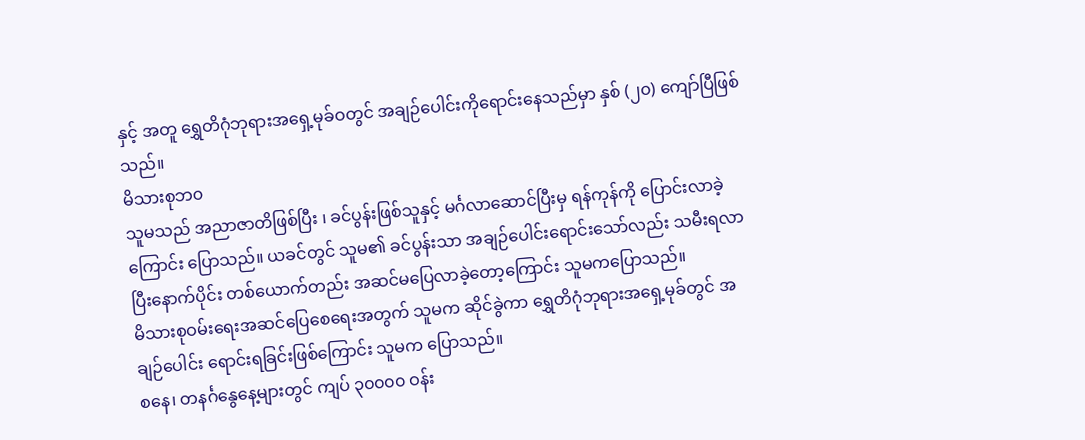နှင့် အတူ ရွှေတိဂုံဘုရားအရှေ့မုခ်ဝတွင် အချဉ်ပေါင်းကိုရောင်းနေသည်မှာ နှစ် (၂၀) ကျော်ပြီဖြစ်သည်။
မိသားစုဘ၀
သူမသည် အညာဇာတိဖြစ်ပြီး ၊ ခင်ပွန်းဖြစ်သူနှင့် မင်္ဂလာဆောင်ပြီးမှ ရန်ကုန်ကို ပြောင်းလာခဲ့ကြောင်း ပြောသည်။ ယခင်တွင် သူမ၏ ခင်ပွန်းသာ အချဉ်ပေါင်းရောင်းသော်လည်း သမီးရလာပြီးနောက်ပိုင်း တစ်ယောက်တည်း အဆင်မပြေလာခဲ့တော့ကြောင်း သူမကပြောသည်။
မိသားစုဝမ်းရေးအဆင်ပြေစေရေးအတွက် သူမက ဆိုင်ခွဲကာ ရွှေတိဂုံဘုရားအရှေ့မုခ်တွင် အချဉ်ပေါင်း ရောင်းရခြင်းဖြစ်ကြောင်း သူမက ပြောသည်။
စနေ၊ တနင်္ဂနွေနေ့များတွင် ကျပ် ၃၀၀၀၀ ဝန်း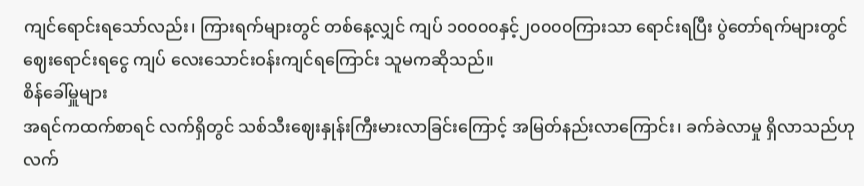ကျင်ရောင်းရသော်လည်း၊ ကြားရက်များတွင် တစ်နေ့လျှင် ကျပ် ၁၀၀၀၀နှင့်၂၀၀၀၀ကြားသာ ရောင်းရပြီး ပွဲတော်ရက်များတွင် ဈေးရောင်းရငွေ ကျပ် လေးသောင်းဝန်းကျင်ရကြောင်း သူမကဆိုသည်။
စိန်ခေါ်မှူများ
အရင်ကထက်စာရင် လက်ရှိတွင် သစ်သီးဈေးနှုန်းကြီးမားလာခြင်းကြောင့် အမြတ်နည်းလာကြောင်း၊ ခက်ခဲလာမှု ရှိလာသည်ဟု လက်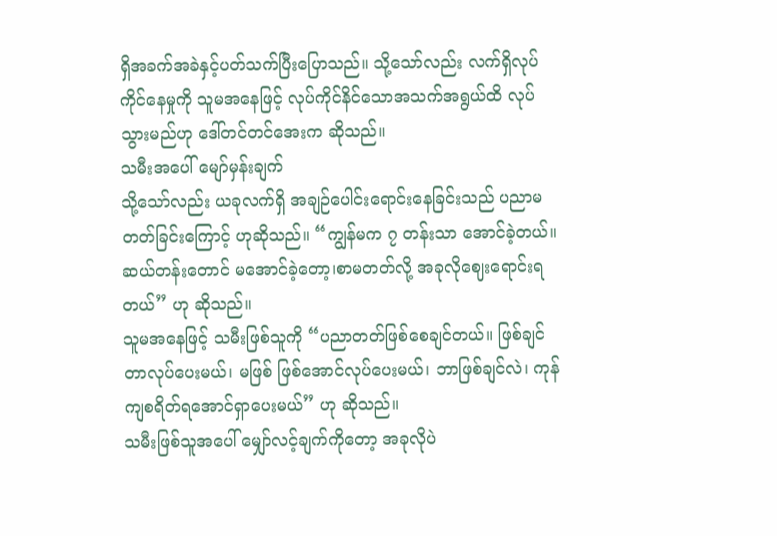ရှိအခက်အခဲနှင့်ပတ်သက်ပြီးပြောသည်။ သို့သော်လည်း လက်ရှိလုပ်ကိုင်နေမှုကို သူမအနေဖြင့် လုပ်ကိုင်နိင်သောအသက်အရွယ်ထိ လုပ်သွားမည်ဟု ဒေါ်တင်တင်အေးက ဆိုသည်။
သမီးအပေါ် မျော်မှန်းချက်
သို့သော်လည်း ယခုလက်ရှိ အချဉ်ပေါင်းရောင်းနေခြင်းသည် ပညာမတတ်ခြင်းကြောင့် ဟုဆိုသည်။ “ကျွန်မက ၇ တန်းသာ အောင်ခဲ့တယ်။ ဆယ်တန်းတောင် မအောင်ခဲ့တော့၊စာမတတ်လို့ အခုလိုဈေးရောင်းရတယ်” ဟု ဆိုသည်။
သူမအနေဖြင့် သမီးဖြစ်သူကို “ပညာတတ်ဖြစ်စေချင်တယ်။ ဖြစ်ချင်တာလုပ်ပေးမယ်၊ မဖြစ် ဖြစ်အောင်လုပ်ပေးမယ်၊ ဘာဖြစ်ချင်လဲ၊ ကုန်ကျစရိတ်ရအောင်ရှာပေးမယ်” ဟု ဆိုသည်။
သမီးဖြစ်သူအပေါ် မျှော်လင့်ချက်ကိုတော့ အခုလိုပဲ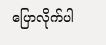ပြောလိုက်ပါ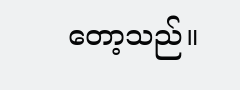တော့သည်။